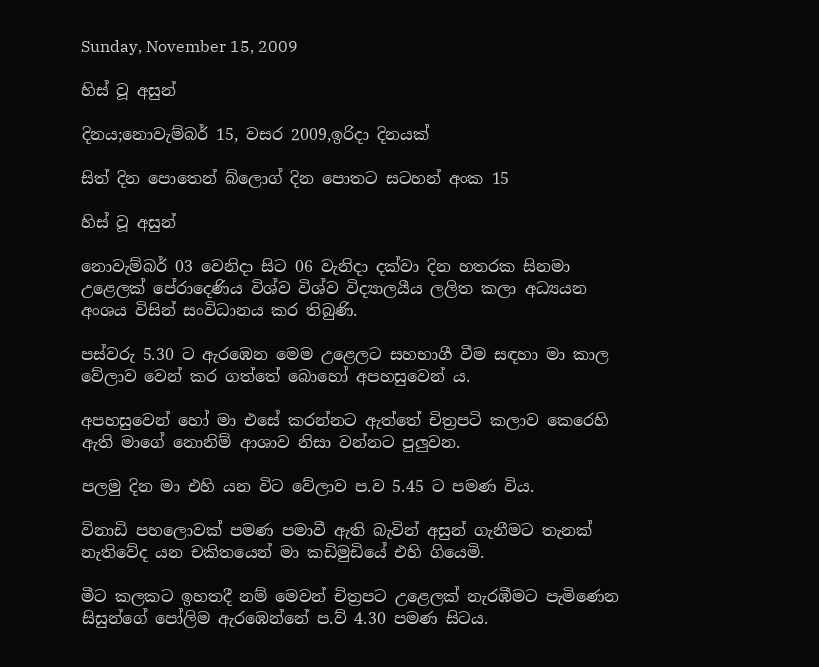Sunday, November 15, 2009

හිස් වූ අසුන්

දිනය;නොවැම්බර් 15, වසර 2009,ඉරිදා දිනයක්

සිත් දින පොතෙන් බ්ලොග් දින පොතට සටහන් අංක 15

හිස් වූ අසුන්

නොවැම්බර් 03 වෙනිදා සිට 06 වැනිදා දක්වා දින හතරක සිනමා උළෙලක් පේරාදෙණිය විශ්ව විශ්ව විද්‍යාලයීය ලලිත කලා අධ්‍යයන අංශය විසින් සංවිධානය කර තිබුණි.

පස්වරු 5.30 ට ඇරඹෙන මෙම උළෙලට සහභාගී වීම සඳහා මා කාල වේලාව වෙන් කර ගත්තේ බොහෝ අපහසුවෙන්‍ ය.

අපහසුවෙන් හෝ මා එසේ කරන්නට ඇත්තේ චිත්‍රපටි කලාව කෙරෙහි ඇති මාගේ නොනිම් ආශාව නිසා වන්නට පුලුවන.

පලමු දින මා එහි යන විට වේලාව ප.ව 5.45 ට පමණ විය.

විනාඩි පහලොවක් පමණ පමාවී ඇති බැවින් අසුන් ගැනීමට තැනක් නැතිවේද යන චකිතයෙන් මා කඩිමුඩියේ එහි ගියෙමි.

මීට කලකට ඉහතදී නම් මෙවන් චිත්‍රපට උළෙලක් නැරඹීමට පැමිණෙන සිසුන්ගේ පෝලිම ඇරඹෙන්නේ ප.ව් 4.30 පමණ සිටය.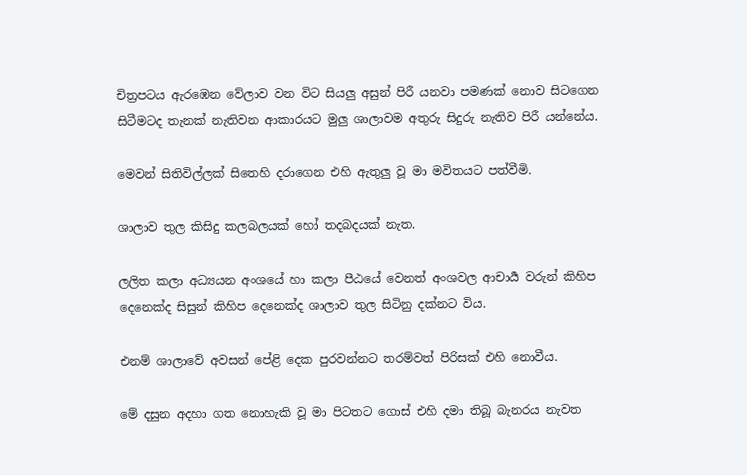චිත්‍රපටය ඇරඹෙන වේලාව වන විට සියලු අසුන් පිරී යනවා පමණක් නොව සිටගෙන සිටීමටද තැනක් නැතිවන ආකාරයට මුලු ශාලාවම අතුරු සිදුරු නැතිව පිරී යන්නේය.

මෙවන් සිතිවිල්ලක් සිතෙහි දරාගෙන එහි ඇතුලු වූ මා මවිතයට පත්වීමි.

ශාලාව තුල කිසිදු කලබලයක් හෝ තදබදයක් නැත.

ලලිත කලා අධ්‍යයන අංශයේ හා කලා පීඨයේ වෙනත් අංශවල ආචාර්‍ය වරුන් කිහිප දෙනෙක්ද සිසුන් කිහිප දෙනෙක්ද ශාලාව තුල සිටිනු දක්නට විය.

එනම් ශාලාවේ අවසන් පේළි දෙක පුරවන්නට තරම්වත් පිරිසක් එහි නොවීය.

මේ දසුන අදහා ගත නොහැකි වූ මා පිටතට ගොස් එහි දමා තිබූ බැනරය නැවත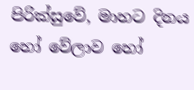පිරික්සුවේ, මාහට දිනය හෝ වේලාව හෝ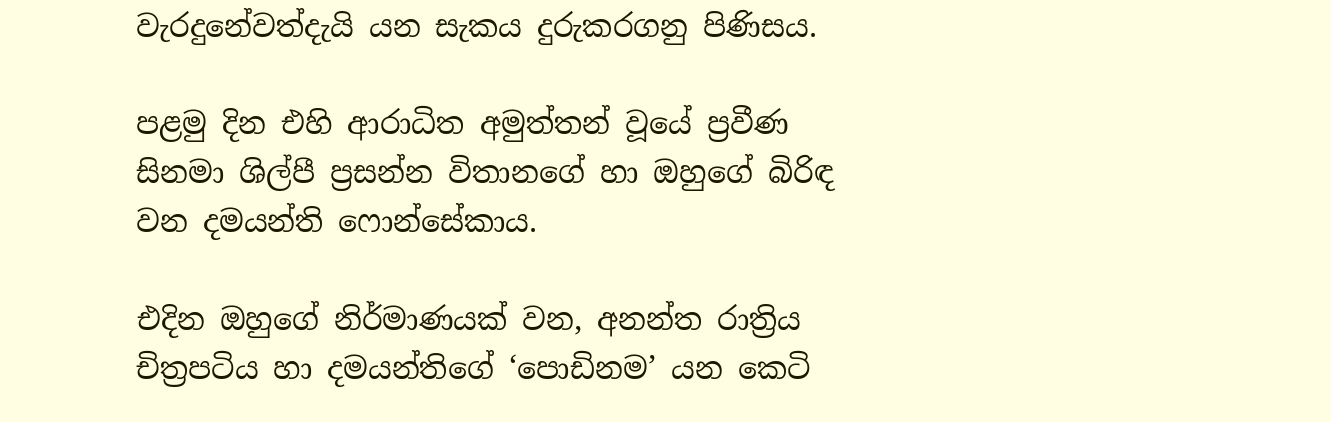වැරදුනේවත්දැයි යන සැකය දුරුකරගනු පිණිසය.

පළමු දින එහි ආරාධිත අමුත්තන් වූයේ ප්‍රවීණ සිනමා ශිල්පී ප්‍රසන්න විතානගේ හා ඔහුගේ බිරිඳ වන දමයන්ති ෆොන්සේකාය.

එදින ඔහුගේ නිර්මාණයක් වන, අනන්ත රාත්‍රිය චිත්‍රපටිය හා දමයන්තිගේ ‘පොඩිනම’ යන කෙටි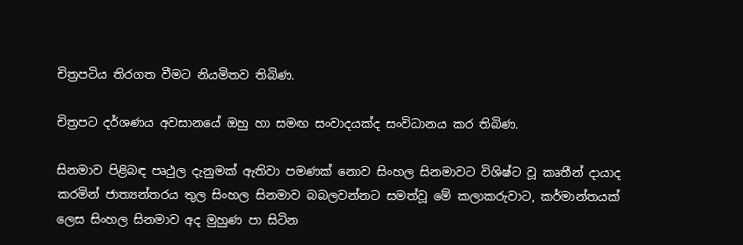චිත්‍රපටිය තිරගත වීමට නියමිතව තිබිණ.

චිත්‍රපට දර්ශණය අවසානයේ ඔහු හා සමඟ සංවාදයක්ද සංවිධානය කර තිබිණ.

සිනමාව පිළිබඳ පෘථුල දැනුමක් ඇතිවා පමණක් නොව සිංහල සිනමාවට විශිෂ්ට වූ කෘතීන් දායාද කරමින් ජාත්‍යන්තරය තුල සිංහල සිනමාව බබලවන්නට සමත්වූ මේ කලාකරුවාට, කර්මාන්තයක් ලෙස සිංහල සිනමාව අද මුහුණ පා සිටින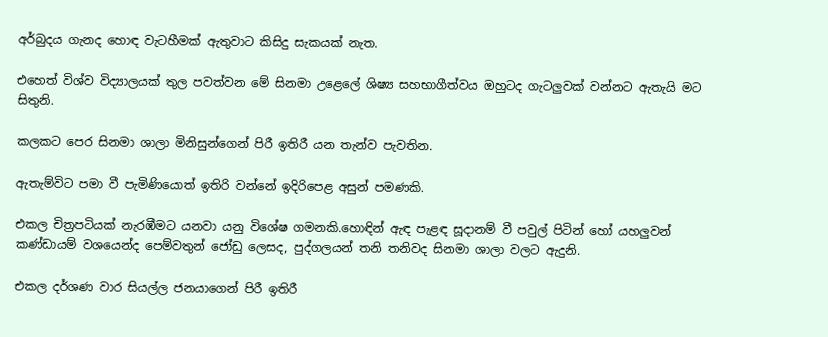අර්බුදය ගැනද හොඳ වැටහීමක් ඇතුවාට කිසිදු සැකයක් නැත.

එහෙත් විශ්ව විද්‍යාලයක් තුල පවත්වන මේ සිනමා උළෙලේ ශිෂ්‍ය සහභාගීත්වය ඔහුටද ගැටලුවක් වන්නට ඇතැයි මට සිතුනි.

කලකට පෙර සිනමා ශාලා මිනිසුන්ගෙන් පිරී ඉතිරී යන තැන්ව පැවතින.

ඇතැම්විට පමා වී පැමිණියොත් ඉතිරි වන්නේ ඉදිරිපෙළ අසුන් පමණකි.

එකල චිත්‍රපටියක් නැරඹීමට යනවා යනු විශේෂ ගමනකි.හොඳින් ඇඳ පැළඳ සූදානම් වී පවුල් පිටින් හෝ යහලුවන් කණ්ඩායම් වශයෙන්ද පෙම්වතුන් ජෝඩු ලෙසද, පුද්ගලයන් තනි තනිවද සිනමා ශාලා වලට ඇදුනි.

එකල දර්ශණ වාර සියල්ල ජනයාගෙන් පිරී ඉතිරී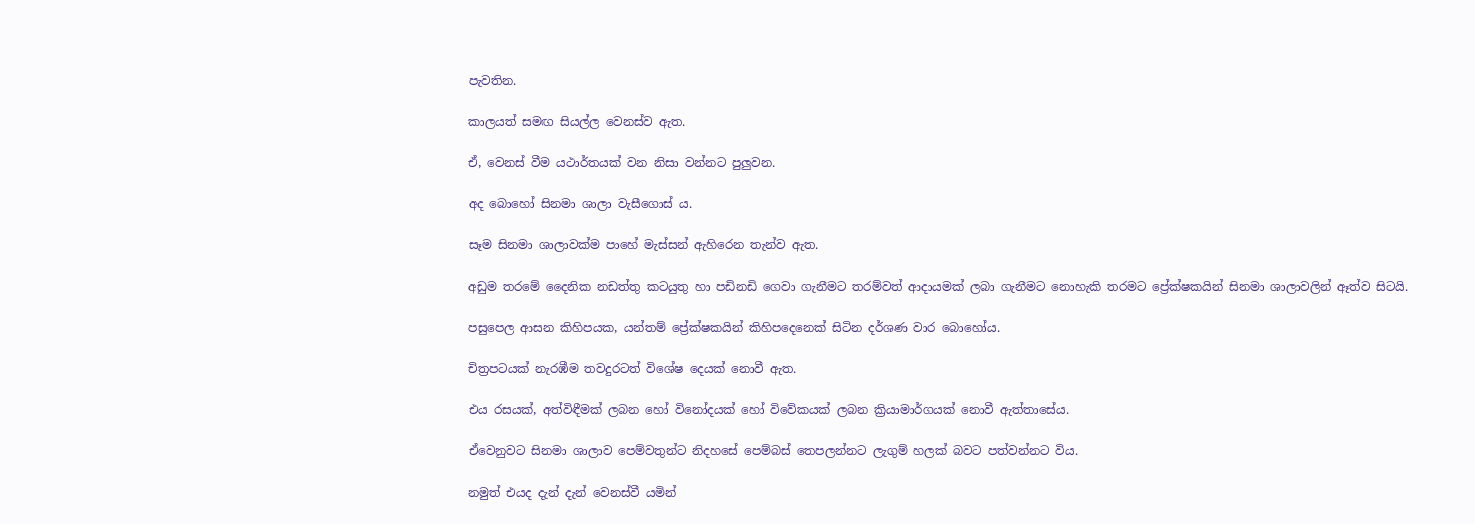පැවතින.

කාලයත් සමඟ සියල්ල වෙනස්ව ඇත.

ඒ, වෙනස් වීම යථාර්තයක් වන නිසා වන්නට පුලුවන.

අද බොහෝ සිනමා ශාලා වැසීගොස් ය.

සෑම සිනමා ශාලාවක්ම පාහේ මැස්සන් ඇහිරෙන තැන්ව ඇත.

අඩුම තරමේ දෛනික නඩත්තු කටයුතු හා පඩිනඩි ගෙවා ගැනීමට තරම්වත් ආදායමක් ලබා ගැනීමට නොහැකි තරමට ප්‍රේක්ෂකයින් සිනමා ශාලාවලින් ඈත්ව සිටයි.

පසුපෙල ආසන කිහිපයක, යන්තම් ප්‍රේක්ෂකයින් කිහිපදෙනෙක් සිටින දර්ශණ වාර බොහෝය.

චිත්‍රපටයක් නැරඹීම තවදුරටත් විශේෂ දෙයක් නොවී ඇත.

එය රසයක්, අත්විඳීමක් ලබන හෝ විනෝදයක් හෝ විවේකයක් ලබන ක්‍රියාමාර්ගයක් නොවී ඇත්තාසේය.

ඒවෙනුවට සිනමා ශාලාව පෙම්වතුන්ට නිදහසේ පෙම්බස් තෙපලන්නට ලැගුම් හලක් බවට පත්වන්නට විය.

නමුත් එයද දැන් දැන් වෙනස්වී යමින්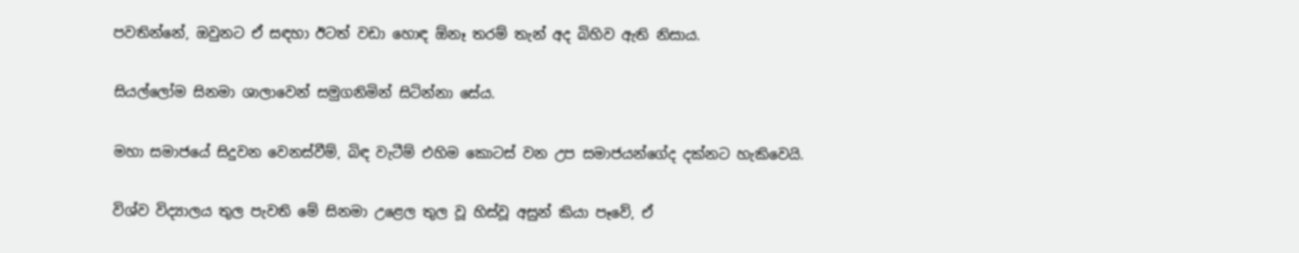පවතින්නේ, ඔවුනට ඒ සඳහා ඊටත් වඩා හොඳ ඕනෑ තරම් තැන් අද බිහිව ඇති නිසාය.

සියල්ලෝම සිනමා ශාලාවෙන් සමුගනිමින් සිටින්නා සේය.

මහා සමාජයේ සිදුවන වෙනස්වීම්, බිඳ වැටීම් එහිම කොටස් වන උප සමාජයන්ගේද දක්නට හැකිවෙයි.

විශ්ව විද්‍යාලය තුල පැවති මේ සිනමා උළෙල තුල වූ හිස්වූ අසුන් කියා පෑවේ, ඒ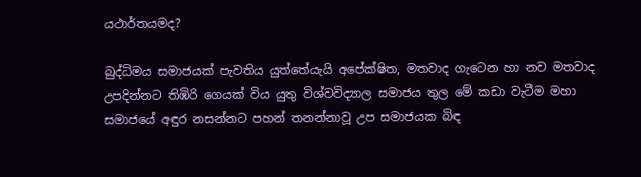යථාර්තයමද?

බුද්ධිමය සමාජයක් පැවතිය යුත්තේයැයි අපේක්ෂිත, මතවාද ගැටෙන හා නව මතවාද උපදින්නට තිඹිරි ගෙයක් විය යුතු විශ්වවිද්‍යාල සමාජය තුල මේ කඩා වැටීම මහා සමාජයේ අඳුර නසන්නට පහන් තනන්නාවූ උප සමාජයක බිඳ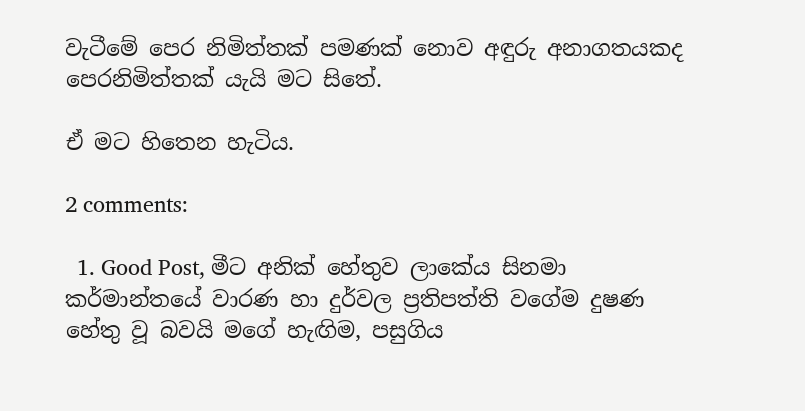වැටීමේ පෙර නිමිත්තක් පමණක් නොව අඳුරු අනාගතයකද පෙරනිමිත්තක් යැයි මට සිතේ.

ඒ මට හිතෙන හැටිය.

2 comments:

  1. Good Post, මීට අනික් හේතුව ලාකේය සිනමා කර්මාන්තයේ වාරණ හා දුර්වල ප්‍රතිපත්ති වගේම දුෂණ හේතු වූ බවයි මගේ හැඟිම, පසුගිය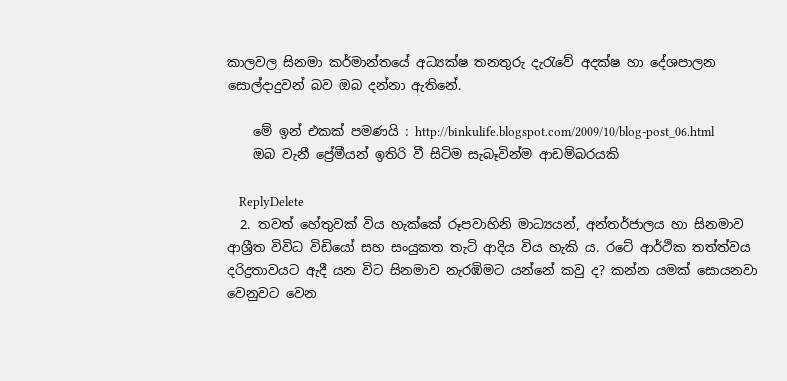කාලවල සිනමා කර්මාන්තයේ අධ්‍යක්ෂ තනතුරු දැරැවේ අදක්ෂ හා දේශපාලන සොල්දාදුවන් බව ඔබ දන්නා ඇතිනේ.

    මේ ඉන් එකක් පමණයි : http://binkulife.blogspot.com/2009/10/blog-post_06.html
    ඔබ වැනී ප්‍රේමීයන් ඉතිරි වී සිටිම සැබෑවින්ම ආඩම්බරයකි

    ReplyDelete
  2. තවත් හේතුවක් විය හැක්කේ රූපවාහිනි මාධ්‍යයන්, අන්තර්ජාලය හා සිනමාව ආශ්‍රීත විවිධ විඩියෝ සහ සංයුකත තැටි ආදිය විය හැකි ය. රටේ ආර්ථික තත්ත්වය දරිද්‍රතාවයට ඇදී යන විට සිනමාව නැරඹිමට යන්නේ කවු ද? කන්න යමක් සොයනවා වෙනුවට වෙන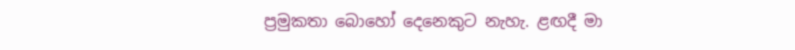ප්‍රමුකතා බොහෝ දෙනෙකුට නැහැ. ළඟදී මා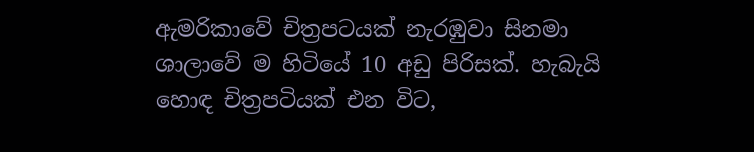ඇමරිකාවේ චිත්‍රපටයක් නැරඹුවා සිනමා ශාලාවේ ම හිටියේ 10 අඩු පිරිසක්. හැබැයි හොඳ චිත්‍රපටියක් එන විට,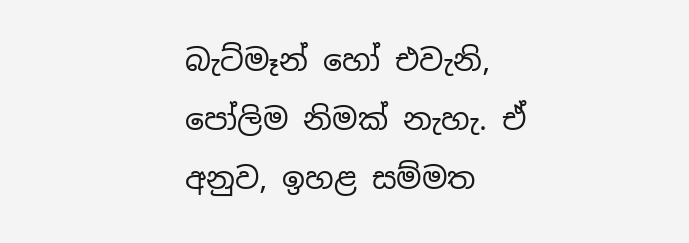බැට්මෑන් හෝ එවැනි, පෝලිම නිමක් නැහැ. ඒ අනුව, ඉහළ සම්මත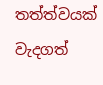තත්ත්වයක් වැදගත්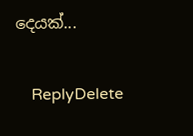දෙයක්...

    ReplyDelete